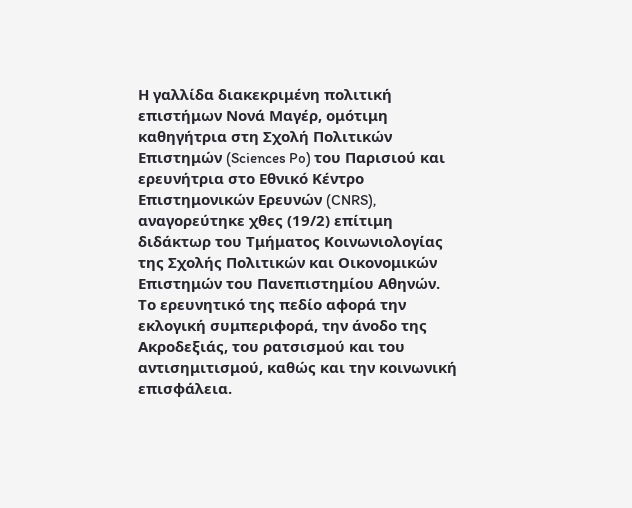Η γαλλίδα διακεκριμένη πολιτική επιστήμων Νονά Μαγέρ, ομότιμη καθηγήτρια στη Σχολή Πολιτικών Επιστημών (Sciences Po) του Παρισιού και ερευνήτρια στο Eθνικό Κέντρο Επιστημονικών Ερευνών (CNRS), αναγορεύτηκε χθες (19/2) επίτιμη διδάκτωρ του Τμήματος Κοινωνιολογίας της Σχολής Πολιτικών και Οικονομικών Επιστημών του Πανεπιστημίου Αθηνών.
Το ερευνητικό της πεδίο αφορά την εκλογική συμπεριφορά, την άνοδο της Ακροδεξιάς, του ρατσισμού και του αντισημιτισμού, καθώς και την κοινωνική επισφάλεια.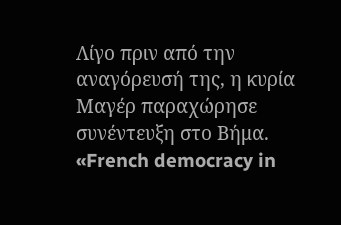Λίγο πριν από την αναγόρευσή της, η κυρία Μαγέρ παραχώρησε συνέντευξη στο Βήμα.
«French democracy in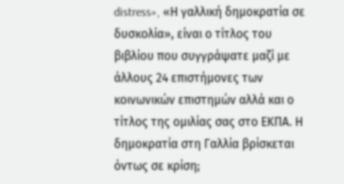distress», «Η γαλλική δημοκρατία σε δυσκολία», είναι ο τίτλος του βιβλίου που συγγράψατε μαζί με άλλους 24 επιστήμονες των κοινωνικών επιστημών αλλά και ο τίτλος της ομιλίας σας στο ΕΚΠΑ. Η δημοκρατία στη Γαλλία βρίσκεται όντως σε κρίση;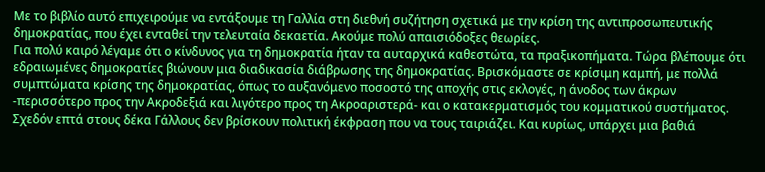Με το βιβλίο αυτό επιχειρούμε να εντάξουμε τη Γαλλία στη διεθνή συζήτηση σχετικά με την κρίση της αντιπροσωπευτικής δημοκρατίας, που έχει ενταθεί την τελευταία δεκαετία. Ακούμε πολύ απαισιόδοξες θεωρίες.
Για πολύ καιρό λέγαμε ότι ο κίνδυνος για τη δημοκρατία ήταν τα αυταρχικά καθεστώτα, τα πραξικοπήματα. Τώρα βλέπουμε ότι εδραιωμένες δημοκρατίες βιώνουν μια διαδικασία διάβρωσης της δημοκρατίας. Βρισκόμαστε σε κρίσιμη καμπή, με πολλά συμπτώματα κρίσης της δημοκρατίας, όπως το αυξανόμενο ποσοστό της αποχής στις εκλογές, η άνοδος των άκρων -περισσότερο προς την Ακροδεξιά και λιγότερο προς τη Ακροαριστερά- και ο κατακερματισμός του κομματικού συστήματος. Σχεδόν επτά στους δέκα Γάλλους δεν βρίσκουν πολιτική έκφραση που να τους ταιριάζει. Και κυρίως, υπάρχει μια βαθιά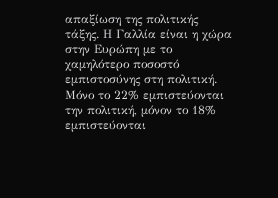απαξίωση της πολιτικής τάξης. Η Γαλλία είναι η χώρα στην Ευρώπη με το χαμηλότερο ποσοστό εμπιστοσύνης στη πολιτική. Μόνο το 22% εμπιστεύονται την πολιτική, μόνον το 18% εμπιστεύονται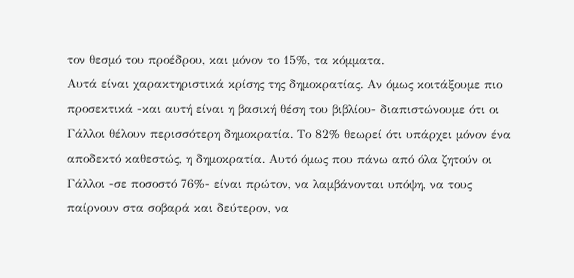τον θεσμό του προέδρου, και μόνον το 15%, τα κόμματα.
Αυτά είναι χαρακτηριστικά κρίσης της δημοκρατίας. Αν όμως κοιτάξουμε πιο προσεκτικά -και αυτή είναι η βασική θέση του βιβλίου- διαπιστώνουμε ότι οι Γάλλοι θέλουν περισσότερη δημοκρατία. Το 82% θεωρεί ότι υπάρχει μόνον ένα αποδεκτό καθεστώς, η δημοκρατία. Αυτό όμως που πάνω από όλα ζητούν οι Γάλλοι -σε ποσοστό 76%- είναι πρώτον, να λαμβάνονται υπόψη, να τους παίρνουν στα σοβαρά και δεύτερον, να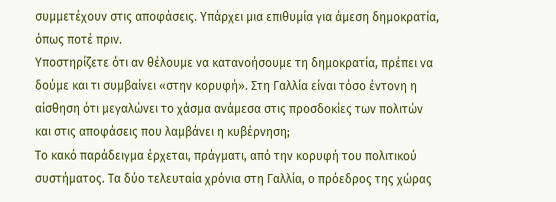συμμετέχουν στις αποφάσεις. Υπάρχει μια επιθυμία για άμεση δημοκρατία, όπως ποτέ πριν.
Υποστηρίζετε ότι αν θέλουμε να κατανοήσουμε τη δημοκρατία, πρέπει να δούμε και τι συμβαίνει «στην κορυφή». Στη Γαλλία είναι τόσο έντονη η αίσθηση ότι μεγαλώνει το χάσμα ανάμεσα στις προσδοκίες των πολιτών και στις αποφάσεις που λαμβάνει η κυβέρνηση;
Το κακό παράδειγμα έρχεται, πράγματι, από την κορυφή του πολιτικού συστήματος. Τα δύο τελευταία χρόνια στη Γαλλία, ο πρόεδρος της χώρας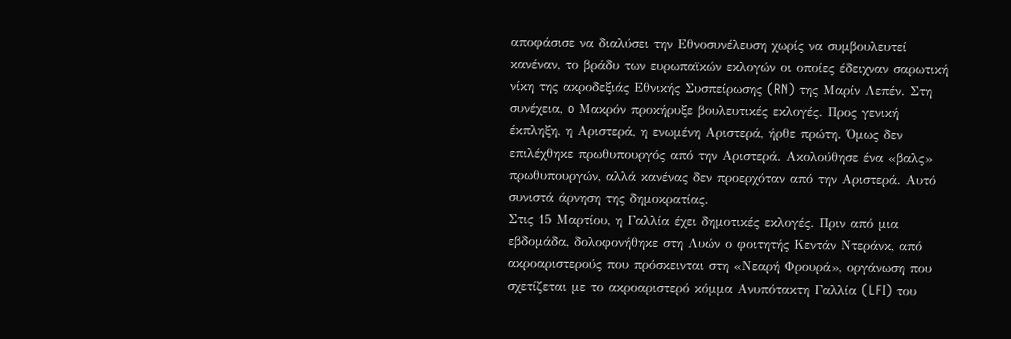αποφάσισε να διαλύσει την Εθνοσυνέλευση χωρίς να συμβουλευτεί κανέναν, το βράδυ των ευρωπαϊκών εκλογών οι οποίες έδειχναν σαρωτική νίκη της ακροδεξιάς Εθνικής Συσπείρωσης (RN) της Μαρίν Λεπέν. Στη συνέχεια, o Μακρόν προκήρυξε βουλευτικές εκλογές. Προς γενική έκπληξη, η Αριστερά, η ενωμένη Αριστερά, ήρθε πρώτη. Όμως δεν επιλέχθηκε πρωθυπουργός από την Αριστερά. Ακολούθησε ένα «βαλς» πρωθυπουργών, αλλά κανένας δεν προερχόταν από την Αριστερά. Αυτό συνιστά άρνηση της δημοκρατίας.
Στις 15 Μαρτίου, η Γαλλία έχει δημοτικές εκλογές. Πριν από μια εβδομάδα, δολοφονήθηκε στη Λυών ο φοιτητής Κεντάν Ντεράνκ, από ακροαριστερούς που πρόσκεινται στη «Νεαρή Φρουρά», οργάνωση που σχετίζεται με το ακροαριστερό κόμμα Ανυπότακτη Γαλλία (LFI) του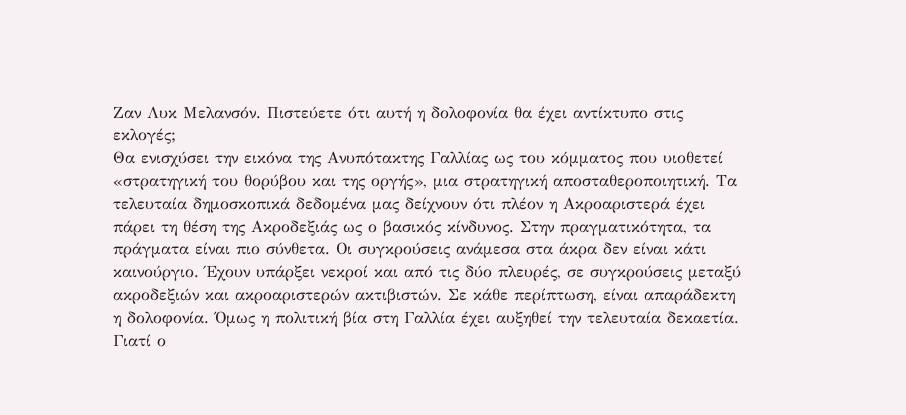Ζαν Λυκ Μελανσόν. Πιστεύετε ότι αυτή η δολοφονία θα έχει αντίκτυπο στις εκλογές;
Θα ενισχύσει την εικόνα της Ανυπότακτης Γαλλίας ως του κόμματος που υιοθετεί «στρατηγική του θορύβου και της οργής», μια στρατηγική αποσταθεροποιητική. Τα τελευταία δημοσκοπικά δεδομένα μας δείχνουν ότι πλέον η Ακροαριστερά έχει πάρει τη θέση της Ακροδεξιάς ως ο βασικός κίνδυνος. Στην πραγματικότητα, τα πράγματα είναι πιο σύνθετα. Οι συγκρούσεις ανάμεσα στα άκρα δεν είναι κάτι καινούργιο. Έχουν υπάρξει νεκροί και από τις δύο πλευρές, σε συγκρούσεις μεταξύ ακροδεξιών και ακροαριστερών ακτιβιστών. Σε κάθε περίπτωση, είναι απαράδεκτη η δολοφονία. Όμως η πολιτική βία στη Γαλλία έχει αυξηθεί την τελευταία δεκαετία.
Γιατί ο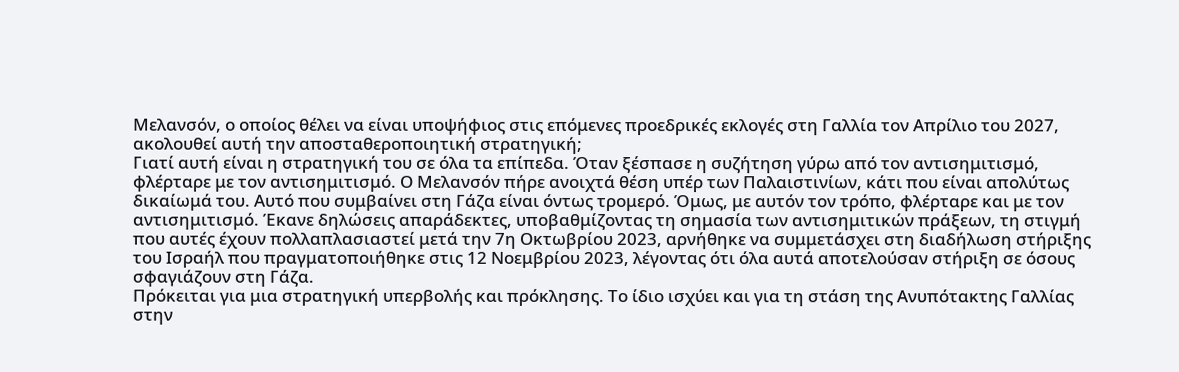Μελανσόν, ο οποίος θέλει να είναι υποψήφιος στις επόμενες προεδρικές εκλογές στη Γαλλία τον Απρίλιο του 2027, ακολουθεί αυτή την αποσταθεροποιητική στρατηγική;
Γιατί αυτή είναι η στρατηγική του σε όλα τα επίπεδα. Όταν ξέσπασε η συζήτηση γύρω από τον αντισημιτισμό, φλέρταρε με τον αντισημιτισμό. Ο Μελανσόν πήρε ανοιχτά θέση υπέρ των Παλαιστινίων, κάτι που είναι απολύτως δικαίωμά του. Αυτό που συμβαίνει στη Γάζα είναι όντως τρομερό. Όμως, με αυτόν τον τρόπο, φλέρταρε και με τον αντισημιτισμό. Έκανε δηλώσεις απαράδεκτες, υποβαθμίζοντας τη σημασία των αντισημιτικών πράξεων, τη στιγμή που αυτές έχουν πολλαπλασιαστεί μετά την 7η Οκτωβρίου 2023, αρνήθηκε να συμμετάσχει στη διαδήλωση στήριξης του Ισραήλ που πραγματοποιήθηκε στις 12 Νοεμβρίου 2023, λέγοντας ότι όλα αυτά αποτελούσαν στήριξη σε όσους σφαγιάζουν στη Γάζα.
Πρόκειται για μια στρατηγική υπερβολής και πρόκλησης. Το ίδιο ισχύει και για τη στάση της Ανυπότακτης Γαλλίας στην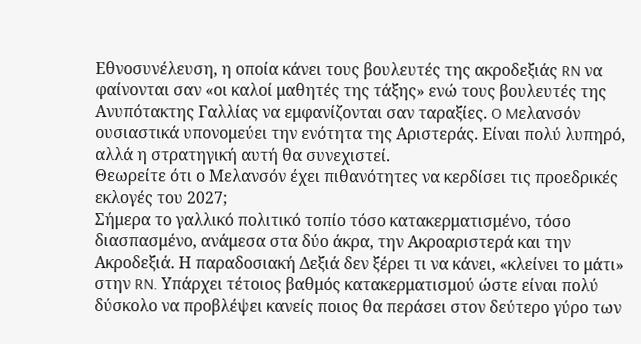Εθνοσυνέλευση, η οποία κάνει τους βουλευτές της ακροδεξιάς RN να φαίνονται σαν «οι καλοί μαθητές της τάξης» ενώ τους βουλευτές της Ανυπότακτης Γαλλίας να εμφανίζονται σαν ταραξίες. O Mελανσόν ουσιαστικά υπονομεύει την ενότητα της Αριστεράς. Είναι πολύ λυπηρό, αλλά η στρατηγική αυτή θα συνεχιστεί.
Θεωρείτε ότι ο Μελανσόν έχει πιθανότητες να κερδίσει τις προεδρικές εκλογές του 2027;
Σήμερα το γαλλικό πολιτικό τοπίο τόσο κατακερματισμένο, τόσο διασπασμένο, ανάμεσα στα δύο άκρα, την Ακροαριστερά και την Ακροδεξιά. Η παραδοσιακή Δεξιά δεν ξέρει τι να κάνει, «κλείνει το μάτι» στην RN. Υπάρχει τέτοιος βαθμός κατακερματισμού ώστε είναι πολύ δύσκολο να προβλέψει κανείς ποιος θα περάσει στον δεύτερο γύρο των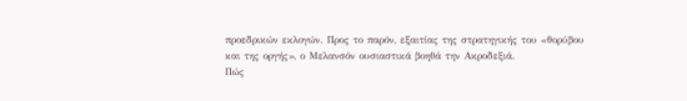προεδρικών εκλογών. Προς το παρόν, εξαιτίας της στρατηγικής του «θορύβου και της οργής», ο Μελανσόν ουσιαστικά βοηθά την Ακροδεξιά.
Πώς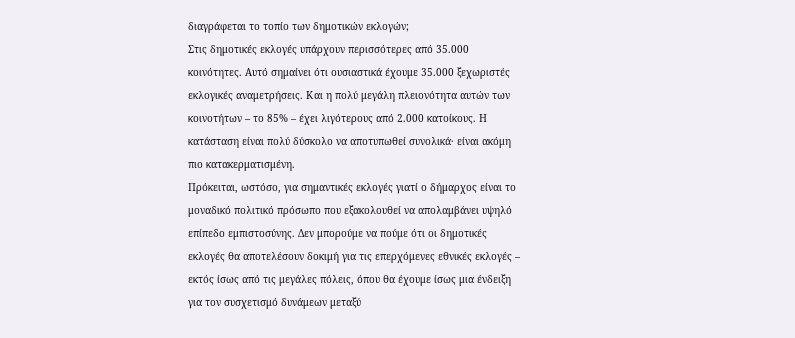διαγράφεται το τοπίο των δημοτικών εκλογών;
Στις δημοτικές εκλογές υπάρχουν περισσότερες από 35.000 κοινότητες. Αυτό σημαίνει ότι ουσιαστικά έχουμε 35.000 ξεχωριστές εκλογικές αναμετρήσεις. Και η πολύ μεγάλη πλειονότητα αυτών των κοινοτήτων – το 85% – έχει λιγότερους από 2.000 κατοίκους. Η κατάσταση είναι πολύ δύσκολο να αποτυπωθεί συνολικά· είναι ακόμη πιο κατακερματισμένη.
Πρόκειται, ωστόσο, για σημαντικές εκλογές γιατί ο δήμαρχος είναι το μοναδικό πολιτικό πρόσωπο που εξακολουθεί να απολαμβάνει υψηλό επίπεδο εμπιστοσύνης. Δεν μπορούμε να πούμε ότι οι δημοτικές εκλογές θα αποτελέσουν δοκιμή για τις επερχόμενες εθνικές εκλογές – εκτός ίσως από τις μεγάλες πόλεις, όπου θα έχουμε ίσως μια ένδειξη για τον συσχετισμό δυνάμεων μεταξύ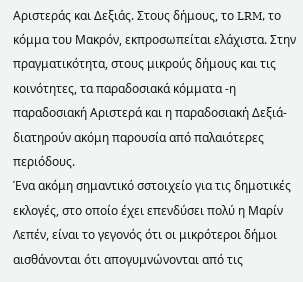Αριστεράς και Δεξιάς. Στους δήμους, το LRM, το κόμμα του Μακρόν, εκπροσωπείται ελάχιστα. Στην πραγματικότητα, στους μικρούς δήμους και τις κοινότητες, τα παραδοσιακά κόμματα -η παραδοσιακή Αριστερά και η παραδοσιακή Δεξιά- διατηρούν ακόμη παρουσία από παλαιότερες περιόδους.
Ένα ακόμη σημαντικό σστοιχείο για τις δημοτικές εκλογές, στο οποίο έχει επενδύσει πολύ η Μαρίν Λεπέν, είναι το γεγονός ότι οι μικρότεροι δήμοι αισθάνονται ότι απογυμνώνονται από τις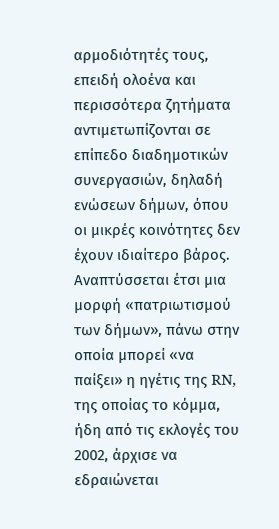αρμοδιότητές τους, επειδή ολοένα και περισσότερα ζητήματα αντιμετωπίζονται σε επίπεδο διαδημοτικών συνεργασιών, δηλαδή ενώσεων δήμων, όπου οι μικρές κοινότητες δεν έχουν ιδιαίτερο βάρος. Αναπτύσσεται έτσι μια μορφή «πατριωτισμού των δήμων», πάνω στην οποία μπορεί «να παίξει» η ηγέτις της RN, της οποίας το κόμμα, ήδη από τις εκλογές του 2002, άρχισε να εδραιώνεται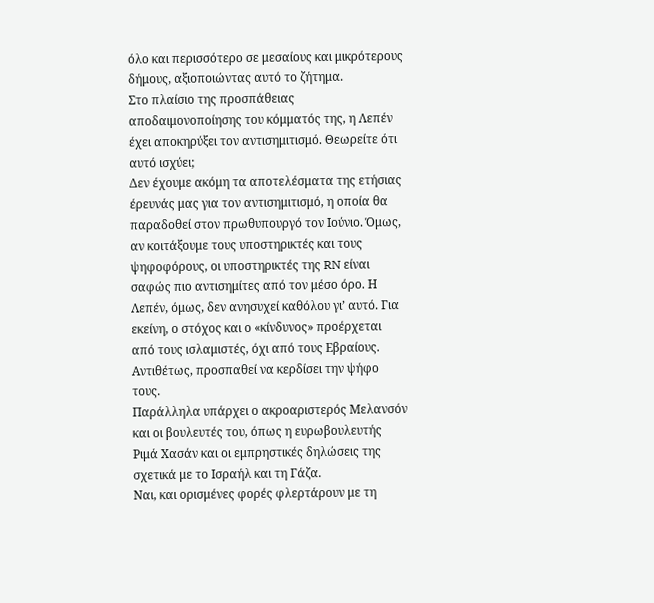όλο και περισσότερο σε μεσαίους και μικρότερους δήμους, αξιοποιώντας αυτό το ζήτημα.
Στο πλαίσιο της προσπάθειας αποδαιμονοποίησης του κόμματός της, η Λεπέν έχει αποκηρύξει τον αντισημιτισμό. Θεωρείτε ότι αυτό ισχύει;
Δεν έχουμε ακόμη τα αποτελέσματα της ετήσιας έρευνάς μας για τον αντισημιτισμό, η οποία θα παραδοθεί στον πρωθυπουργό τον Ιούνιο. Όμως, αν κοιτάξουμε τους υποστηρικτές και τους ψηφοφόρους, οι υποστηρικτές της RN είναι σαφώς πιο αντισημίτες από τον μέσο όρο. Η Λεπέν, όμως, δεν ανησυχεί καθόλου γι’ αυτό. Για εκείνη, ο στόχος και ο «κίνδυνος» προέρχεται από τους ισλαμιστές, όχι από τους Εβραίους. Αντιθέτως, προσπαθεί να κερδίσει την ψήφο τους.
Παράλληλα υπάρχει ο ακροαριστερός Μελανσόν και οι βουλευτές του, όπως η ευρωβουλευτής Ριμά Χασάν και οι εμπρηστικές δηλώσεις της σχετικά με το Ισραήλ και τη Γάζα.
Ναι, και ορισμένες φορές φλερτάρουν με τη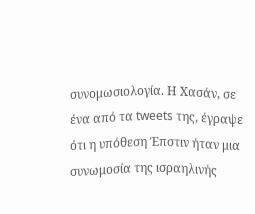συνομωσιολογία. Η Χασάν, σε ένα από τα tweets της, έγραψε ότι η υπόθεση Έπστιν ήταν μια συνωμοσία της ισραηλινής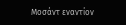Mοσάντ εναντίον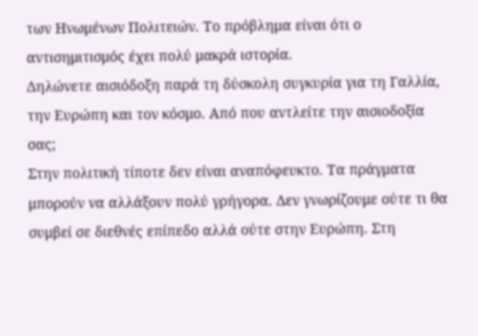των Ηνωμένων Πολιτειών. Το πρόβλημα είναι ότι ο αντισημιτισμός έχει πολύ μακρά ιστορία.
Δηλώνετε αισιόδοξη παρά τη δύσκολη συγκυρία για τη Γαλλία, την Ευρώπη και τον κόσμο. Από που αντλείτε την αισιοδοξία σας;
Στην πολιτική τίποτε δεν είναι αναπόφευκτο. Τα πράγματα μπορούν να αλλάξουν πολύ γρήγορα. Δεν γνωρίζουμε ούτε τι θα συμβεί σε διεθνές επίπεδο αλλά ούτε στην Ευρώπη. Στη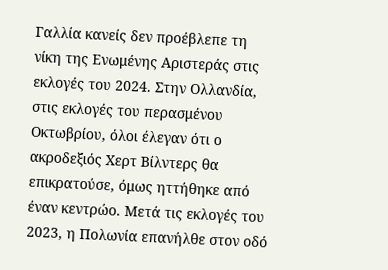Γαλλία κανείς δεν προέβλεπε τη νίκη της Ενωμένης Αριστεράς στις εκλογές του 2024. Στην Ολλανδία, στις εκλογές του περασμένου Οκτωβρίου, όλοι έλεγαν ότι ο ακροδεξιός Χερτ Βίλντερς θα επικρατούσε, όμως ηττήθηκε από έναν κεντρώο. Mετά τις εκλογές του 2023, η Πολωνία επανήλθε στον οδό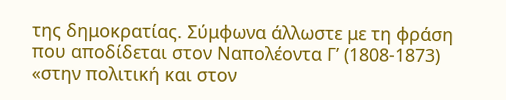της δημοκρατίας. Σύμφωνα άλλωστε με τη φράση που αποδίδεται στον Ναπολέοντα Γ’ (1808-1873) «στην πολιτική και στον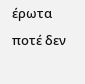έρωτα ποτέ δεν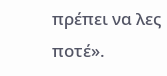πρέπει να λες ποτέ».